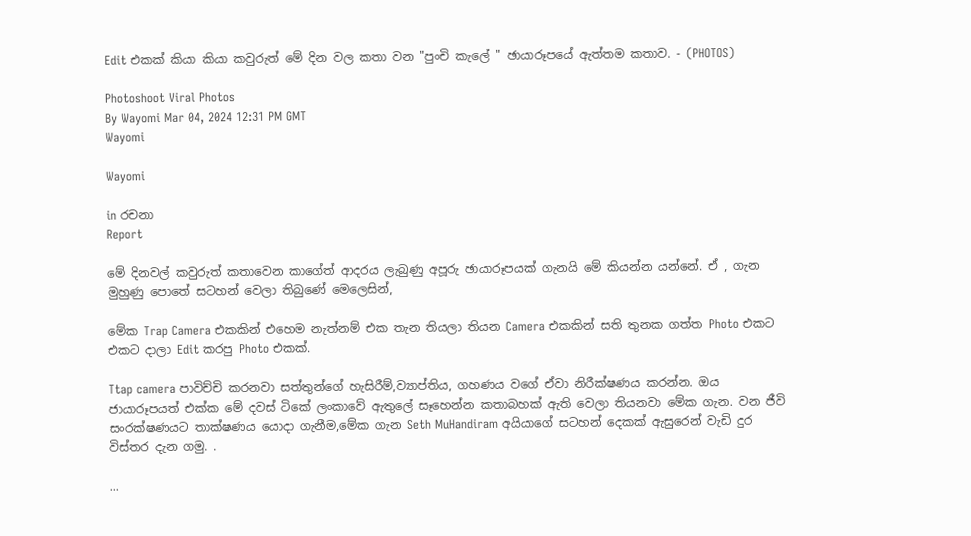Edit එකක් කියා කියා කවුරුත් මේ දින වල කතා වන "පුංචි කැලේ " ඡායාරූපයේ ඇත්තම කතාව. - (PHOTOS)

Photoshoot Viral Photos
By Wayomi Mar 04, 2024 12:31 PM GMT
Wayomi

Wayomi

in රචනා
Report

මේ දිනවල් කවුරුත් කතාවෙන කාගේත් ආදරය ලැබුණු අපූරු ඡායාරූපයක් ගැනයි මේ කියන්න යන්නේ. ඒ , ගැන මුහුණු පොතේ සටහන් වෙලා තිබුණේ මෙලෙසින්,

මේක Trap Camera එකකින් එහෙම නැත්නම් එක තැන තියලා තියන Camera එකකින් සති තුනක ගත්ත Photo එකට එකට දාලා Edit කරපු Photo එකක්.

Ttap camera පාවිච්චි කරනවා සත්තුන්ගේ හැසිරීම්,ව්‍යාප්තිය, ගහණය වගේ ඒවා නිරීක්ෂණය කරන්න. ඔය ජායාරූපයත් එක්ක මේ දවස් ටිකේ ලංකාවේ ඇතුලේ සෑහෙන්න කතාබහක් ඇති වෙලා තියනවා මේක ගැන. වන ජීවි සංරක්ෂණයට තාක්ෂණය යොදා ගැනීම,මේක ගැන Seth MuHandiram අයියාගේ සටහන් දෙකක් ඇසුරෙන් වැඩි දුර විස්තර දැන ගමු. .

...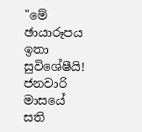"මේ ඡායාරූපය ඉතා සුවිශේෂීයි! ජනවාරි මාසයේ සති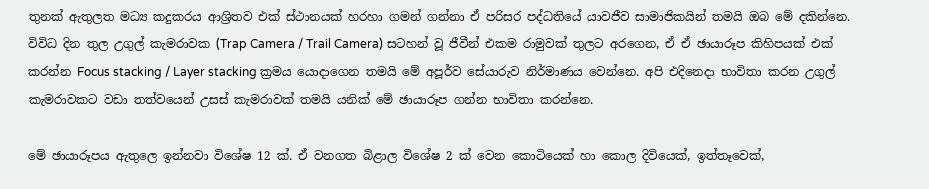තුනක් ඇතුලත මධ්‍ය කදුකරය ආශ්‍රිතව එක් ස්ථානයක් හරහා ගමන් ගන්නා ඒ පරිසර පද්ධතියේ යාවජීව සාමාජිකයින් තමයි ඔබ මේ දකින්නෙ. විවිධ දින තුල උගුල් කැමරාවක (Trap Camera / Trail Camera) සටහන් වූ ජීවීන් එකම රාමුවක් තුලට අරගෙන, ඒ ඒ ඡායාරූප කිහිපයක් එක් කරන්න Focus stacking / Layer stacking ක්‍රමය යොදාගෙන තමයි මේ අපූර්ව සේයාරුව නිර්මාණය වෙන්නෙ. අපි එදිනෙදා භාවිතා කරන උගුල් කැමරාවකට වඩා තත්වයෙන් උසස් කැමරාවක් තමයි යනික් මේ ඡායාරූප ගන්න භාවිතා කරන්නෙ.

මේ ඡායාරූපය ඇතුලෙ ඉන්නවා විශේෂ 12 ක්. ඒ වනගත බිළාල විශේෂ 2 ක් වෙන කොටියෙක් හා කොල දිවියෙක්, ඉත්තෑවෙක්,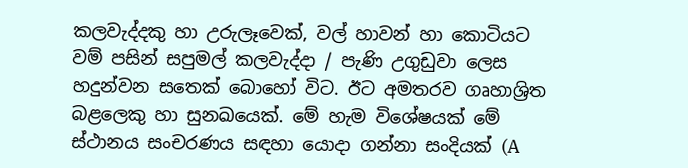කලවැද්දකු හා උරුලෑවෙක්, වල් හාවන් හා කොටියට වම් පසින් සපුමල් කලවැද්දා / පැණි උගුඩුවා ලෙස හදුන්වන සතෙක් බොහෝ විට. ඊට අමතරව ගෘහාශ්‍රිත බළලෙකු හා සුනඛයෙක්. මේ හැම විශේෂයක් මේ ස්ථානය සංචරණය සඳහා යොදා ගන්නා සංදියක් (A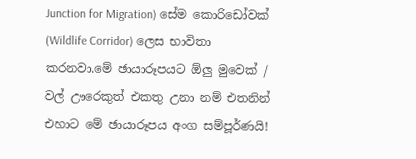Junction for Migration) සේම කොරිඩෝවක් (Wildlife Corridor) ලෙස භාවිතා කරනවා.මේ ඡායාරූපයට ඕලු මුවෙක් / වල් ඌරෙකුත් එකතු උනා නම් එතනින් එහාට මේ ඡායාරූපය අංග සම්පූර්ණයි!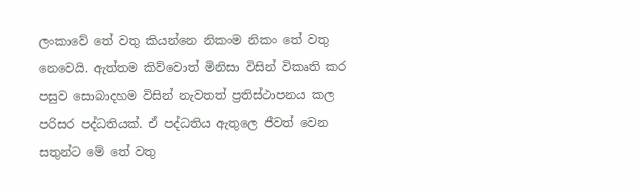ලංකාවේ තේ වතු කියන්නෙ නිකංම නිකං තේ වතු නෙවෙයි. ඇත්තම කිව්වොත් මිනිසා විසින් විකෘති කර පසුව සොබාදහම විසින් නැවතත් ප්‍රතිස්ථාපනය කල පරිසර පද්ධතියක්. ඒ පද්ධතිය ඇතුලෙ ජීවත් වෙන සතුන්ට මේ තේ වතු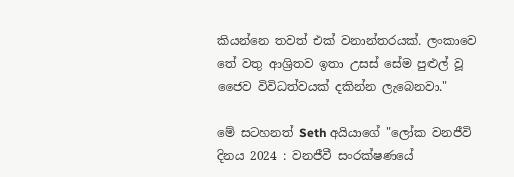කියන්නෙ තවත් එක් වනාන්තරයක්. ලංකාවෙ තේ වතු ආශ්‍රිතව ඉතා උසස් සේම පුළුල් වූ ජෛව විවිධත්වයක් දකින්න ලැබෙනවා."

මේ සටහනත් Seth අයියාගේ "ලෝක වනජීවි දිනය 2024 : වනජීවී සංරක්ෂණයේ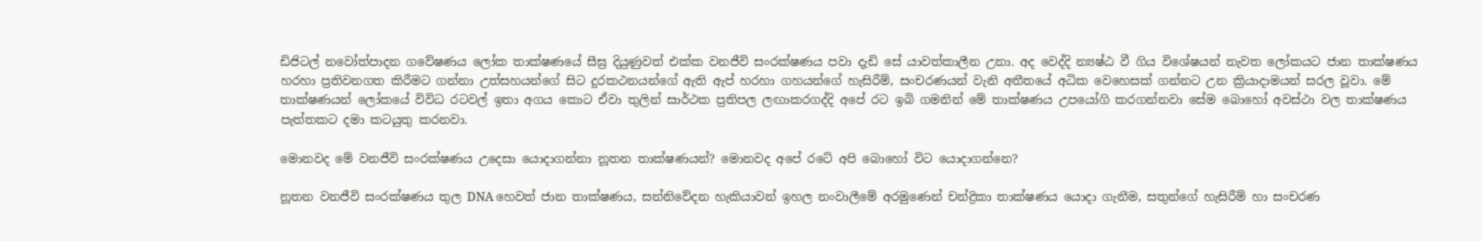ඩිජිටල් නවෝත්පාදන ගවේෂණය ලෝක තාක්ෂණයේ සීඝ්‍ර දියුණුවත් එක්ක වනජීවි සංරක්ෂණය පවා දැඩි සේ යාවත්කාලීන උනා. අද වෙද්දි න්‍යෂ්ඨ වී ගිය විශේෂයන් නැවත ලෝකයට ජාන තාක්ෂණය හරහා ප්‍රතිවනගත කිරීමට ගන්නා උත්සහයන්ගේ සිට දුරකථනයන්ගේ ඇති ඇප් හරහා ගහයන්ගේ හැසිරීම්, සංචරණයන් වැනි අතීතයේ අධික වෙහෙසක් ගන්නට උන ක්‍රියාදාමයන් සරල වූවා. මේ තාක්ෂණයන් ලෝකයේ විවිධ රටවල් ඉතා අගය කොට ඒවා තුලින් සාර්ථක ප්‍රතිපල ලඟාකරගද්දි අපේ රට ඉබි ගමනින් මේ තාක්ෂණය උපයෝගි කරගන්නවා සේම බොහෝ අවස්ථා වල තාක්ෂණය පැත්තකට දමා කටයුතු කරනවා.

මොනවද මේ වනජීවි සංරක්ෂණය උදෙසා යොදාගන්නා නූතන තාක්ෂණයන්? මොනවද අපේ රටේ අපි බොහෝ විට යොදාගන්නෙ?

නූතන වනජීවි සංරක්ෂණය තුල DNA හෙවත් ජාන තාක්ෂණය, සන්නිවේදන හැකියාවන් ඉහල නංවාලීමේ අරමුණෙන් චන්ද්‍රිකා තාක්ෂණය යොදා ගැනීම, සතුන්ගේ හැසිරීම් හා සංචරණ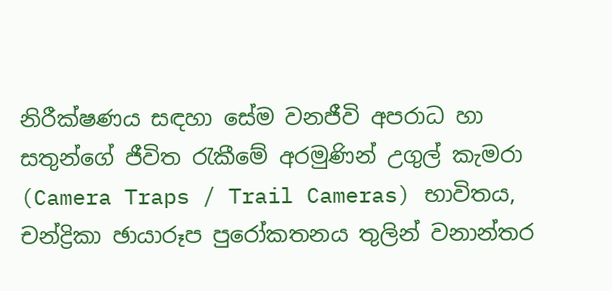නිරීක්ෂණය සඳහා සේම වනජීවි අපරාධ හා සතුන්ගේ ජීවිත රැකීමේ අරමුණින් උගුල් කැමරා (Camera Traps / Trail Cameras) භාවිතය, චන්ද්‍රිකා ඡායාරූප පුරෝකතනය තුලින් වනාන්තර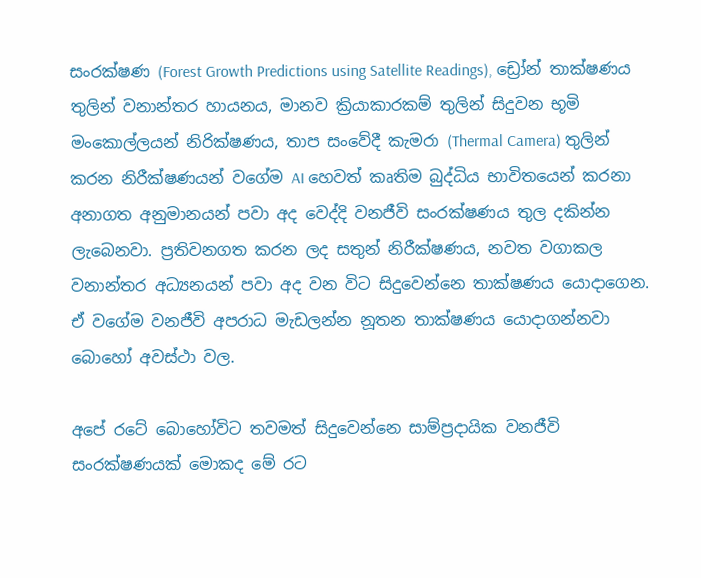සංරක්ෂණ (Forest Growth Predictions using Satellite Readings), ඩ්‍රෝන් තාක්ෂණය තුලින් වනාන්තර හායනය, මානව ක්‍රියාකාරකම් තුලින් සිදුවන භූමි මංකොල්ලයන් නිරික්ෂණය, තාප සංවේදී කැමරා (Thermal Camera) තුලින් කරන නිරීක්ෂණයන් වගේම AI හෙවත් කෘතිම බුද්ධිය භාවිතයෙන් කරනා අනාගත අනුමානයන් පවා අද වෙද්දි වනජීවි සංරක්ෂණය තුල දකින්න ලැබෙනවා. ප්‍රතිවනගත කරන ලද සතුන් නිරීක්ෂණය, නවත වගාකල වනාන්තර අධ්‍යනයන් පවා අද වන විට සිදුවෙන්නෙ තාක්ෂණය යොදාගෙන. ඒ වගේම වනජීවි අපරාධ මැඩලන්න නූතන තාක්ෂණය යොදාගන්නවා බොහෝ අවස්ථා වල.

අපේ රටේ බොහෝවිට තවමත් සිදුවෙන්නෙ සාම්ප්‍රදායික වනජීවි සංරක්ෂණයක් මොකද මේ රට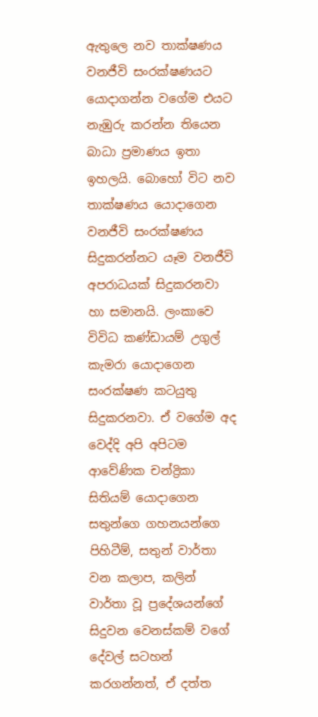ඇතුලෙ නව තාක්ෂණය වනජීවි සංරක්ෂණයට යොදාගන්න වගේම එයට නැඹුරු කරන්න තියෙන බාධා ප්‍රමාණය ඉතා ඉහලයි. බොහෝ විට නව තාක්ෂණය යොදාගෙන වනජීවි සංරක්ෂණය සිදුකරන්නට යෑම වනජීවි අපරාධයක් සිදුකරනවා හා සමානයි. ලංකාවෙ විවිධ කණ්ඩායම් උගුල් කැමරා යොදාගෙන සංරක්ෂණ කටයුතු සිදුකරනවා. ඒ වගේම අද වෙද්දි අපි අපිටම ආවේණික චන්ද්‍රිකා සිතියම් යොදාගෙන සතුන්ගෙ ගහනයන්ගෙ පිහිටීම්, සතුන් වාර්තා වන කලාප, කලින් වාර්තා වූ ප්‍රදේශයන්ගේ සිදුවන වෙනස්කම් වගේ දේවල් සටහන් කරගන්නත්, ඒ දත්ත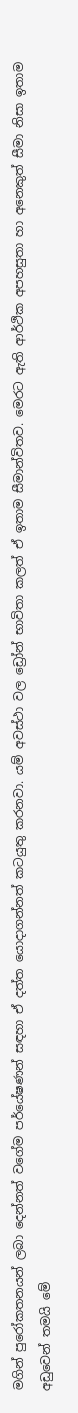මගින් පුරෝකතනයන් ලබා දෙන්නත් වගේම පර්යේෂණන් සඳහා ඒ දත්ත යොදාගන්නත් කටයුතු කරනවා. යම් අවස්ථා වල ඩ්‍රෝන් භාවිතා කලත් ඒ ඉතාම සීමාන්විතව. මෙරට ඇති ආර්ථික අපහසුතා හා අනෙකුත් සීමා නිසා ඉතාම අඩුවෙන් තමයි මේ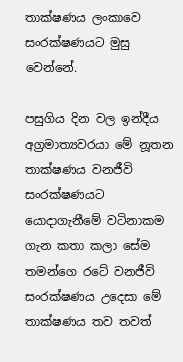තාක්ෂණය ලංකාවෙ සංරක්ෂණයට මුසු වෙන්නේ.

පසුගිය දින වල ඉන්දීය අග්‍රමාත්‍යවරයා මේ නූතන තාක්ෂණය වනජීවි සංරක්ෂණයට යොදාගැනීමේ වටිනාකම ගැන කතා කලා සේම තමන්ගෙ රටේ වනජීවි සංරක්ෂණය උදෙසා මේ තාක්ෂණය තව තවත්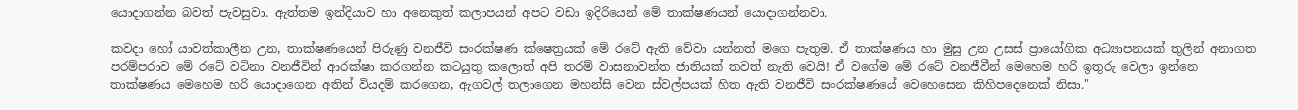යොදාගන්න බවත් පැවසුවා. ඇත්තම ඉන්දියාව හා අනෙකුත් කලාපයන් අපට වඩා ඉදිරියෙන් මේ තාක්ෂණයන් යොදාගන්නවා.

කවදා හෝ යාවත්කාලීන උන, තාක්ෂණයෙන් පිරුණු වනජීවි සංරක්ෂණ ක්ෂෙත්‍රයක් මේ රටේ ඇති වේවා යන්නත් මගෙ පැතුම. ඒ තාක්ෂණය හා මුසු උන උසස් ප්‍රායෝගික අධ්‍යාපනයක් තුලින් අනාගත පරම්පරාව මේ රටේ වටිනා වනජීවින් ආරක්ෂා කරගන්න කටයුතු කලොත් අපි තරම් වාසනාවන්ත ජාතියක් තවත් නැති වෙයි! ඒ වගේම මේ රටේ වනජීවීන් මෙහෙම හරි ඉතුරු වෙලා ඉන්නෙ තාක්ෂණය මෙහෙම හරි යොදාගෙන අතින් වියදම් කරගෙන, ඇගවල් තලාගෙන මහන්සි වෙන ස්වල්පයක් හිත ඇති වනජීවි සංරක්ෂණයේ වෙහෙසෙන කිහිපදෙනෙක් නිසා."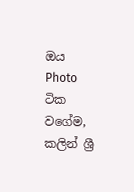ඔය Photo ටික වගේම, කලින් ශ්‍රී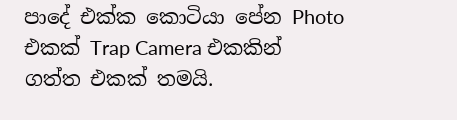පාදේ එක්ක කොටියා පේන Photo එකක් Trap Camera එකකින් ගත්ත එකක් තමයි.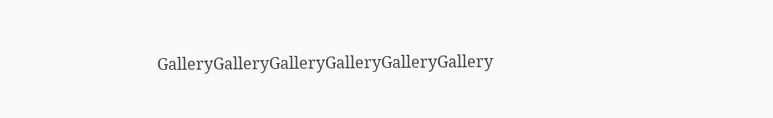GalleryGalleryGalleryGalleryGalleryGallery